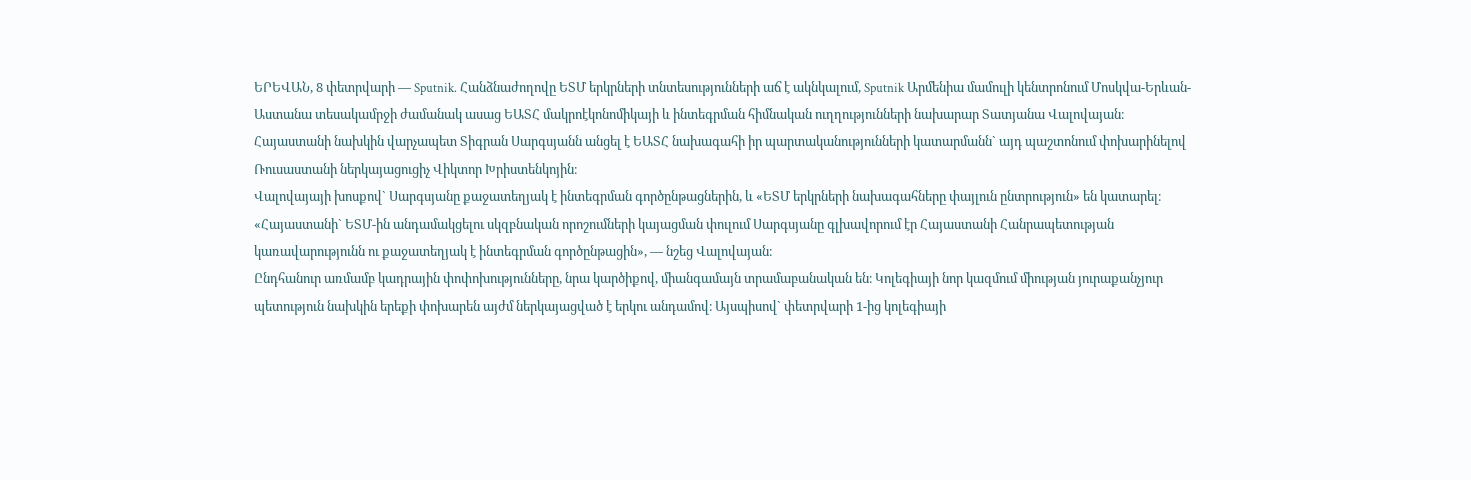ԵՐԵՎԱՆ, 8 փետրվարի — Sputnik. Հանձնաժողովը ԵՏՄ երկրների տնտեսությունների աճ է ակնկալում, Sputnik Արմենիա մամուլի կենտրոնում Մոսկվա-Երևան-Աստանա տեսակամրջի ժամանակ ասաց ԵԱՏՀ մակրոէկոնոմիկայի և ինտեգրման հիմնական ուղղությունների նախարար Տատյանա Վալովայան։
Հայաստանի նախկին վարչապետ Տիգրան Սարգսյանն անցել է ԵԱՏՀ նախագահի իր պարտականությունների կատարմանն` այդ պաշտոնում փոխարինելով Ռուսաստանի ներկայացուցիչ Վիկտոր Խրիստենկոյին։
Վալովայայի խոսքով` Սարգսյանը քաջատեղյակ է ինտեգրման գործընթացներին, և «ԵՏՄ երկրների նախագահները փայլուն ընտրություն» են կատարել։
«Հայաստանի` ԵՏՄ-ին անդամակցելու սկզբնական որոշումների կայացման փուլում Սարգսյանը գլխավորում էր Հայաստանի Հանրապետության կառավարությունն ու քաջատեղյակ է ինտեգրման գործընթացին», — նշեց Վալովայան։
Ընդհանուր առմամբ կադրային փոփոխությունները, նրա կարծիքով, միանգամայն տրամաբանական են։ Կոլեգիայի նոր կազմում միության յուրաքանչյուր պետություն նախկին երեքի փոխարեն այժմ ներկայացված է երկու անդամով։ Այսպիսով` փետրվարի 1-ից կոլեգիայի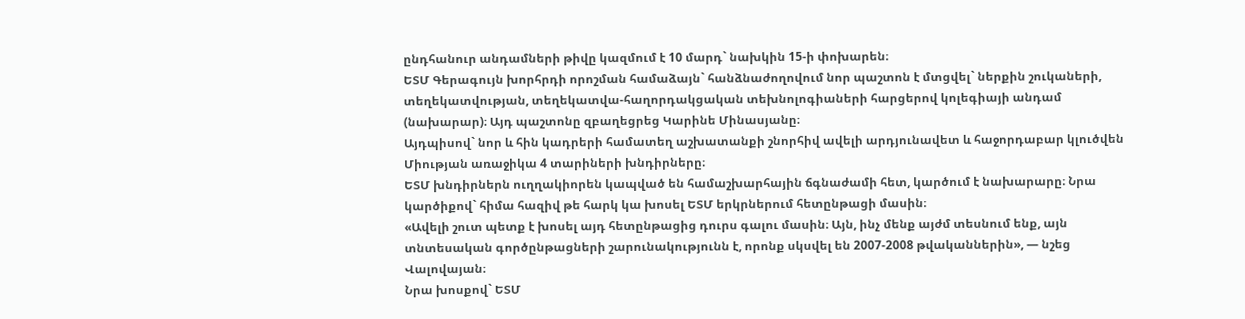ընդհանուր անդամների թիվը կազմում է 10 մարդ` նախկին 15-ի փոխարեն։
ԵՏՄ Գերագույն խորհրդի որոշման համաձայն` հանձնաժողովում նոր պաշտոն է մտցվել` ներքին շուկաների, տեղեկատվության, տեղեկատվա-հաղորդակցական տեխնոլոգիաների հարցերով կոլեգիայի անդամ (նախարար)։ Այդ պաշտոնը զբաղեցրեց Կարինե Մինասյանը։
Այդպիսով` նոր և հին կադրերի համատեղ աշխատանքի շնորհիվ ավելի արդյունավետ և հաջորդաբար կլուծվեն Միության առաջիկա 4 տարիների խնդիրները։
ԵՏՄ խնդիրներն ուղղակիորեն կապված են համաշխարհային ճգնաժամի հետ, կարծում է նախարարը։ Նրա կարծիքով` հիմա հազիվ թե հարկ կա խոսել ԵՏՄ երկրներում հետընթացի մասին։
«Ավելի շուտ պետք է խոսել այդ հետընթացից դուրս գալու մասին։ Այն, ինչ մենք այժմ տեսնում ենք, այն տնտեսական գործընթացների շարունակությունն է, որոնք սկսվել են 2007-2008 թվականներին», — նշեց Վալովայան։
Նրա խոսքով` ԵՏՄ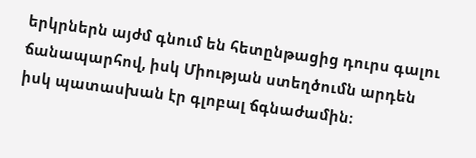երկրներն այժմ գնում են հետընթացից դուրս գալու ճանապարհով, իսկ Միության ստեղծումն արդեն իսկ պատասխան էր գլոբալ ճգնաժամին։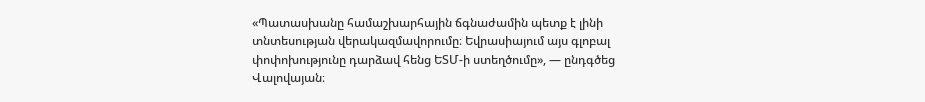«Պատասխանը համաշխարհային ճգնաժամին պետք է լինի տնտեսության վերակազմավորումը։ Եվրասիայում այս գլոբալ փոփոխությունը դարձավ հենց ԵՏՄ-ի ստեղծումը», — ընդգծեց Վալովայան։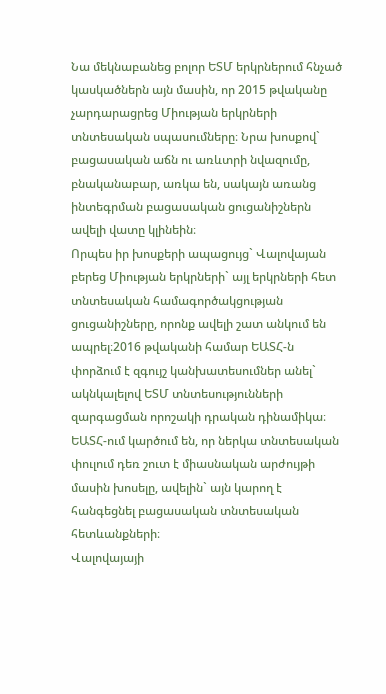Նա մեկնաբանեց բոլոր ԵՏՄ երկրներում հնչած կասկածներն այն մասին, որ 2015 թվականը չարդարացրեց Միության երկրների տնտեսական սպասումները։ Նրա խոսքով` բացասական աճն ու առևտրի նվազումը, բնականաբար, առկա են, սակայն առանց ինտեգրման բացասական ցուցանիշներն ավելի վատը կլինեին։
Որպես իր խոսքերի ապացույց` Վալովայան բերեց Միության երկրների` այլ երկրների հետ տնտեսական համագործակցության ցուցանիշները, որոնք ավելի շատ անկում են ապրել։2016 թվականի համար ԵԱՏՀ-ն փորձում է զգույշ կանխատեսումներ անել` ակնկալելով ԵՏՄ տնտեսությունների զարգացման որոշակի դրական դինամիկա։
ԵԱՏՀ-ում կարծում են, որ ներկա տնտեսական փուլում դեռ շուտ է միասնական արժույթի մասին խոսելը, ավելին` այն կարող է հանգեցնել բացասական տնտեսական հետևանքների։
Վալովայայի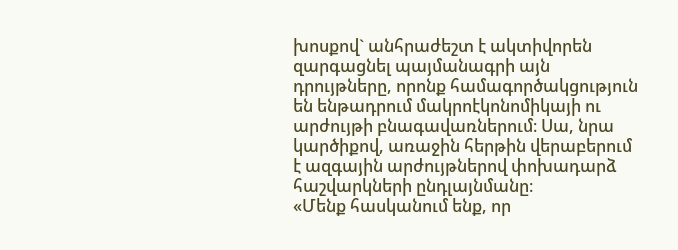խոսքով` անհրաժեշտ է ակտիվորեն զարգացնել պայմանագրի այն դրույթները, որոնք համագործակցություն են ենթադրում մակրոէկոնոմիկայի ու արժույթի բնագավառներում։ Սա, նրա կարծիքով, առաջին հերթին վերաբերում է ազգային արժույթներով փոխադարձ հաշվարկների ընդլայնմանը։
«Մենք հասկանում ենք, որ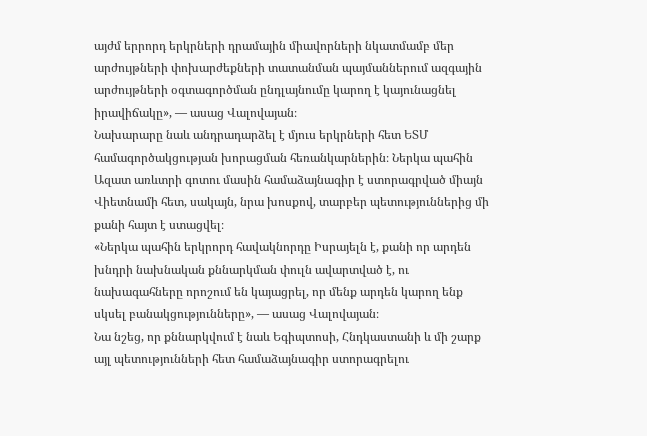այժմ երրորդ երկրների դրամային միավորների նկատմամբ մեր արժույթների փոխարժեքների տատանման պայմաններում ազգային արժույթների օգտագործման ընդլայնումը կարող է կայունացնել իրավիճակը», — ասաց Վալովայան։
Նախարարը նաև անդրադարձել է մյուս երկրների հետ ԵՏՄ համագործակցության խորացման հեռանկարներին։ Ներկա պահին Ազատ առևտրի գոտու մասին համաձայնագիր է ստորագրված միայն Վիետնամի հետ, սակայն, նրա խոսքով, տարբեր պետություններից մի քանի հայտ է ստացվել։
«Ներկա պահին երկրորդ հավակնորդը Իսրայելն է, քանի որ արդեն խնդրի նախնական քննարկման փուլն ավարտված է, ու նախագահները որոշում են կայացրել, որ մենք արդեն կարող ենք սկսել բանակցությունները», — ասաց Վալովայան։
Նա նշեց, որ քննարկվում է նաև Եգիպտոսի, Հնդկաստանի և մի շարք այլ պետությունների հետ համաձայնագիր ստորագրելու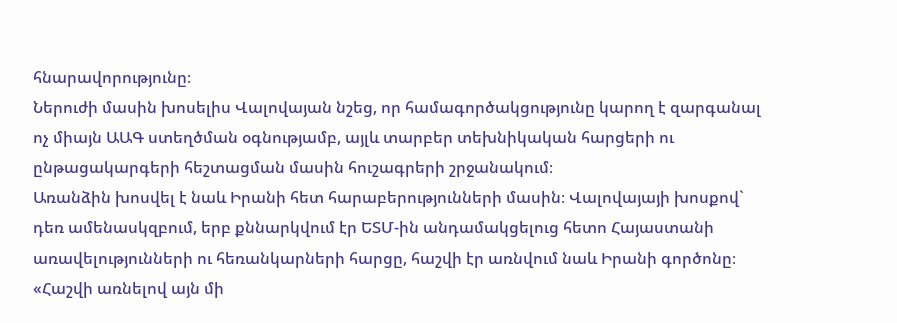հնարավորությունը։
Ներուժի մասին խոսելիս Վալովայան նշեց, որ համագործակցությունը կարող է զարգանալ ոչ միայն ԱԱԳ ստեղծման օգնությամբ, այլև տարբեր տեխնիկական հարցերի ու ընթացակարգերի հեշտացման մասին հուշագրերի շրջանակում։
Առանձին խոսվել է նաև Իրանի հետ հարաբերությունների մասին։ Վալովայայի խոսքով` դեռ ամենասկզբում, երբ քննարկվում էր ԵՏՄ-ին անդամակցելուց հետո Հայաստանի առավելությունների ու հեռանկարների հարցը, հաշվի էր առնվում նաև Իրանի գործոնը։
«Հաշվի առնելով այն մի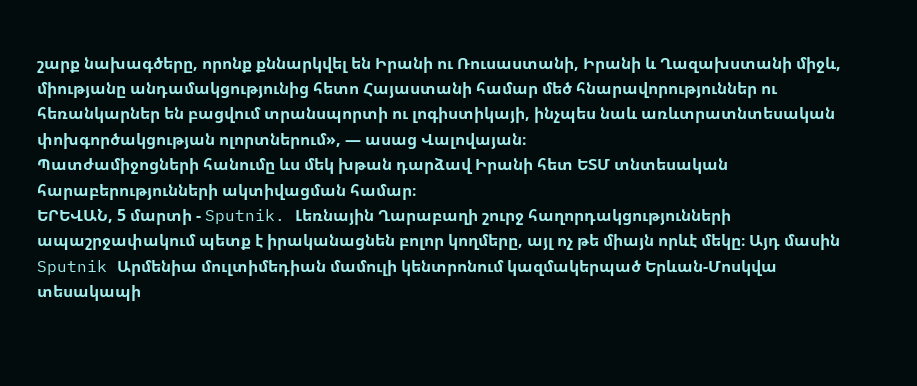շարք նախագծերը, որոնք քննարկվել են Իրանի ու Ռուսաստանի, Իրանի և Ղազախստանի միջև, միությանը անդամակցությունից հետո Հայաստանի համար մեծ հնարավորություններ ու հեռանկարներ են բացվում տրանսպորտի ու լոգիստիկայի, ինչպես նաև առևտրատնտեսական փոխգործակցության ոլորտներում», — ասաց Վալովայան։
Պատժամիջոցների հանումը ևս մեկ խթան դարձավ Իրանի հետ ԵՏՄ տնտեսական հարաբերությունների ակտիվացման համար։
ԵՐԵՎԱՆ, 5 մարտի - Sputnik. Լեռնային Ղարաբաղի շուրջ հաղորդակցությունների ապաշրջափակում պետք է իրականացնեն բոլոր կողմերը, այլ ոչ թե միայն որևէ մեկը։ Այդ մասին Sputnik Արմենիա մուլտիմեդիան մամուլի կենտրոնում կազմակերպած Երևան-Մոսկվա տեսակապի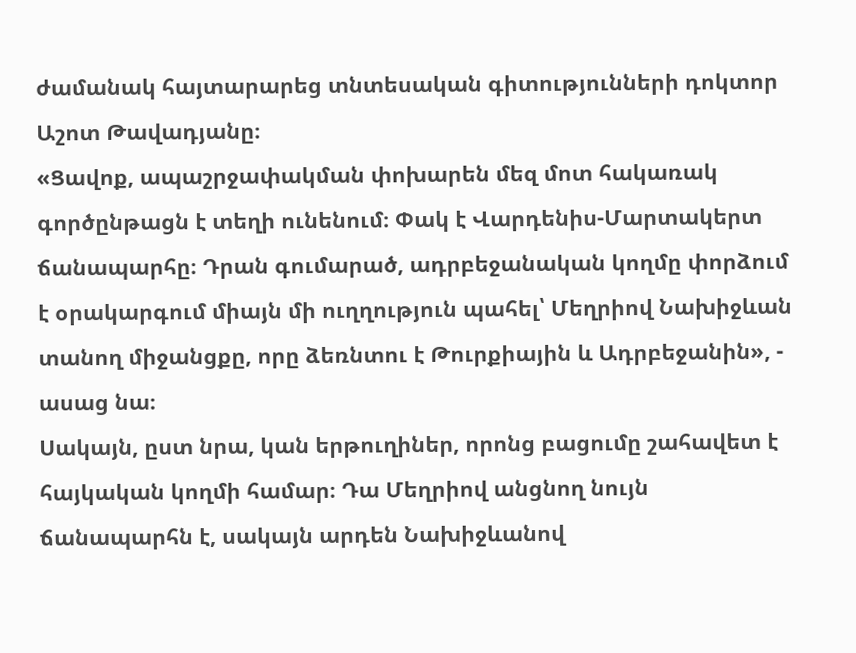ժամանակ հայտարարեց տնտեսական գիտությունների դոկտոր Աշոտ Թավադյանը։
«Ցավոք, ապաշրջափակման փոխարեն մեզ մոտ հակառակ գործընթացն է տեղի ունենում։ Փակ է Վարդենիս-Մարտակերտ ճանապարհը։ Դրան գումարած, ադրբեջանական կողմը փորձում է օրակարգում միայն մի ուղղություն պահել՝ Մեղրիով Նախիջևան տանող միջանցքը, որը ձեռնտու է Թուրքիային և Ադրբեջանին», - ասաց նա։
Սակայն, ըստ նրա, կան երթուղիներ, որոնց բացումը շահավետ է հայկական կողմի համար։ Դա Մեղրիով անցնող նույն ճանապարհն է, սակայն արդեն Նախիջևանով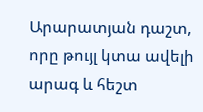Արարատյան դաշտ, որը թույլ կտա ավելի արագ և հեշտ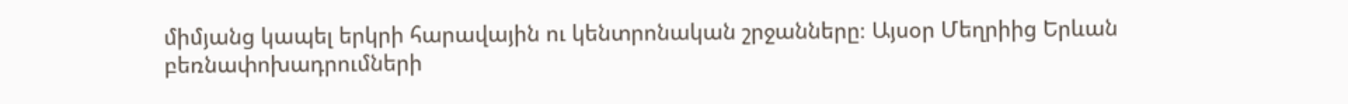միմյանց կապել երկրի հարավային ու կենտրոնական շրջանները։ Այսօր Մեղրիից Երևան բեռնափոխադրումների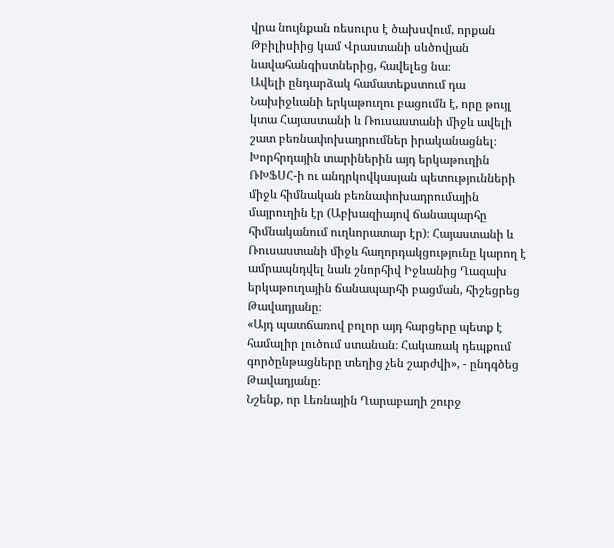վրա նույնքան ռեսուրս է ծախսվում, որքան Թբիլիսիից կամ Վրաստանի սևծովյան նավահանգիստներից, հավելեց նա։
Ավելի ընդարձակ համատեքստում դա Նախիջևանի երկաթուղու բացումն է, որը թույլ կտա Հայաստանի և Ռուսաստանի միջև ավելի շատ բեռնափոխադրումներ իրականացնել։ Խորհրդային տարիներին այդ երկաթուղին ՌԽՖՍՀ-ի ու անդրկովկասյան պետությունների միջև հիմնական բեռնափոխադրումային մայրուղին էր (Աբխազիայով ճանապարհը հիմնականում ուղևորատար էր)։ Հայաստանի և Ռուսաստանի միջև հաղորդակցությունը կարող է ամրապնդվել նաև շնորհիվ Իջևանից Ղազախ երկաթուղային ճանապարհի բացման, հիշեցրեց Թավադյանը։
«Այդ պատճառով բոլոր այդ հարցերը պետք է համալիր լուծում ստանան։ Հակառակ դեպքում գործընթացները տեղից չեն շարժվի», - ընդգծեց Թավադյանը։
Նշենք, որ Լեռնային Ղարաբաղի շուրջ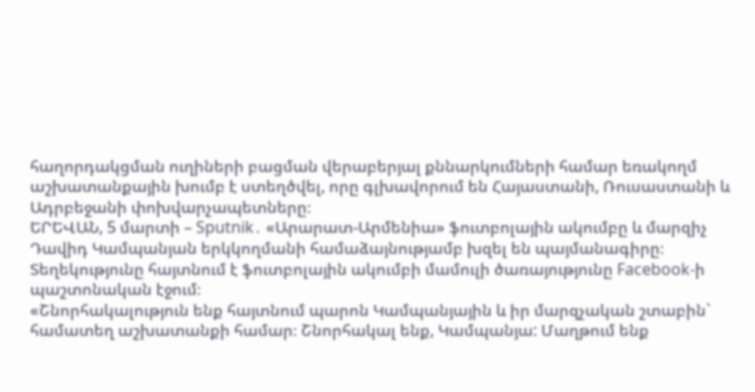հաղորդակցման ուղիների բացման վերաբերյալ քննարկումների համար եռակողմ աշխատանքային խումբ է ստեղծվել, որը գլխավորում են Հայաստանի, Ռուսաստանի և Ադրբեջանի փոխվարչապետները։
ԵՐԵՎԱՆ, 5 մարտի – Sputnik․ «Արարատ-Արմենիա» ֆուտբոլային ակումբը և մարզիչ Դավիդ Կամպանյան երկկողմանի համաձայնությամբ խզել են պայմանագիրը։ Տեղեկությունը հայտնում է ֆուտբոլային ակումբի մամուլի ծառայությունը Facebook-ի պաշտոնական էջում։
«Շնորհակալություն ենք հայտնում պարոն Կամպանյային և իր մարզչական շտաբին` համատեղ աշխատանքի համար։ Շնորհակալ ենք, Կամպանյա: Մաղթում ենք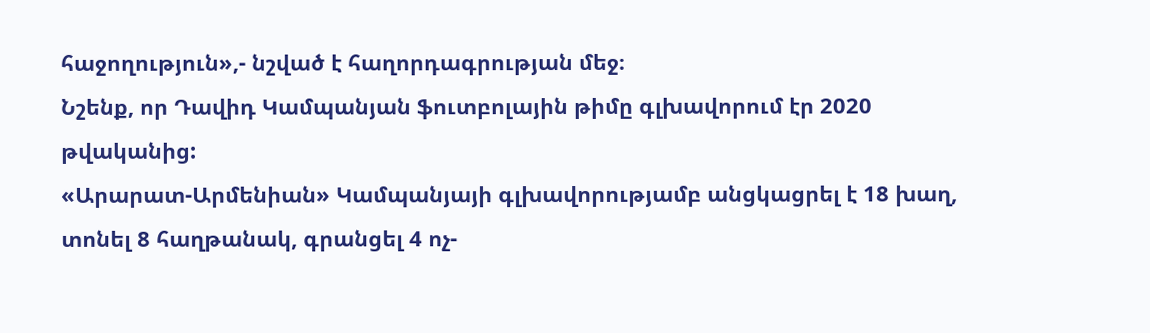հաջողություն»,- նշված է հաղորդագրության մեջ։
Նշենք, որ Դավիդ Կամպանյան ֆուտբոլային թիմը գլխավորում էր 2020 թվականից:
«Արարատ-Արմենիան» Կամպանյայի գլխավորությամբ անցկացրել է 18 խաղ, տոնել 8 հաղթանակ, գրանցել 4 ոչ-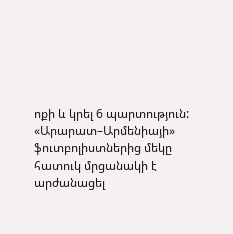ոքի և կրել 6 պարտություն:
«Արարատ–Արմենիայի» ֆուտբոլիստներից մեկը հատուկ մրցանակի է արժանացել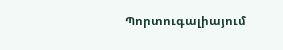Պորտուգալիայում